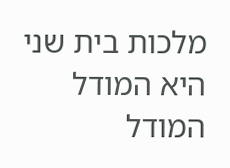מלכות בית שני היא המודל המודל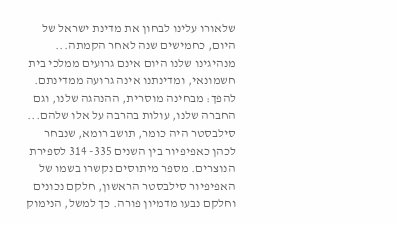שלאורו עלינו לבחון את מדינת ישראל של היום, כחמישים שנה לאחר הקמתה... מנהיגינו שלנו היום אינם גרועים ממלכי בית חשמונאי, ומדינתנו אינה גרועה ממדינתם. להפך: מבחינה מוסרית, ההנהגה שלנו, וגם החברה שלנו, עולות בהרבה על אלו שלהם...
סילבסטר היה כומר, תושב רומא, שנבחר לכהן כאפיפיור בין השנים 335- 314 לספירת הנוצרים. מספר מיתוסים נקשרו בשמו של האפיפיור סילבסטר הראשון, חלקם נכונים וחלקם נבעו מדמיון פורה. כך למשל, הנימוק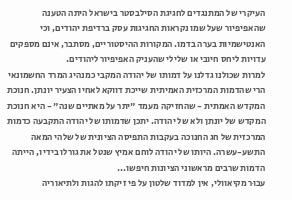העיקרי של המתנגדים לחגיגת הסילבסטר בישראל היתה הטענה שהאפיפיור שעל שמו נקראות החגיגות עסק ברדיפת יהודים, וכי האנטישמיות בערה בדמו. המקורות ההיסטוריים, מסתבר, אינם מספקים עדויות ליחס חיובי או שלילי שהעניק האפיפיור ליהודים.
למרות שכולנו גדלנו על דמותו של יהודה המקבי כמנהיג המרד החשמונאי הרי שהדמות המרכזית האמיתית שייכת דווקא לאחיו הצעיר יונתן. חנוכת המקדש האמתית - שהחזיקה מעמד "יתר על מאתיים שנה" - היא חנוכת המקדש של יונתן ולא של יהודה. יתכן שדמותו של יהודה התקבעה כדמות המרכזית של חג החנוכה בעקבות התפיסה הציונית של שלהי המאה התשע-עשרה. היותו של יהודה לוחם אמיץ שנטל את גורלו בידיו, הייתה הדמות שרבים מראשוני הציונות חיפשו...
עבוּר מקיאוולי, אין למדוד שלטון על פי זיקתו להגות ולתיאוריה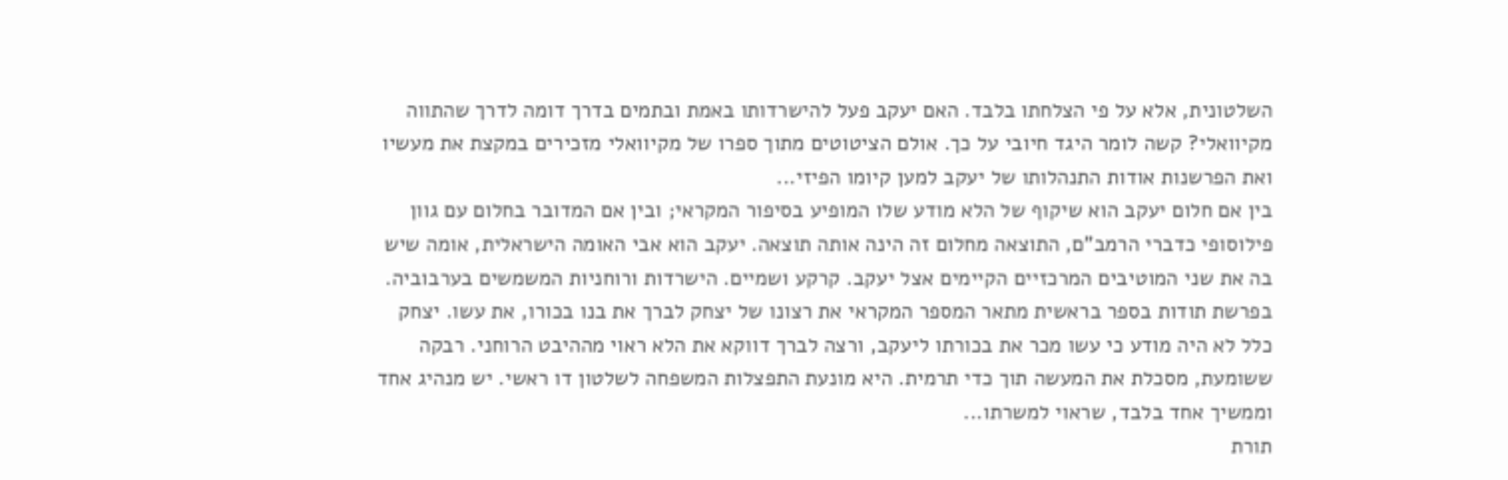השלטונית, אלא על פי הצלחתו בלבד. האם יעקב פעל להישרדותו באמת ובתמים בדרך דומה לדרך שהתווה מקיוואלי? קשה לומר היגד חיובי על כך. אולם הציטוטים מתוך ספרו של מקיוואלי מזכירים במקצת את מעשיו ואת הפרשנות אודות התנהלותו של יעקב למען קיומו הפיזי...
בין אם חלום יעקב הוא שיקוף של הלא מודע שלו המופיע בסיפור המקראי; ובין אם המדובר בחלום עם גוון פילוסופי כדברי הרמב"ם, התוצאה מחלום זה הינה אותה תוצאה. יעקב הוא אבי האומה הישראלית, אומה שיש בה את שני המוטיבים המרכזיים הקיימים אצל יעקב. קרקע ושמיים. הישרדות ורוחניות המשמשים בערבוביה.
בפרשת תודות בספר בראשית מתאר המספר המקראי את רצונו של יצחק לברך את בנו בכורו, את עשו. יצחק כלל לא היה מודע כי עשו מכר את בכורתו ליעקב, ורצה לברך דווקא את הלא ראוי מההיבט הרוחני. רבקה ששומעת, מסכלת את המעשה תוך כדי תרמית. היא מונעת התפצלות המשפחה לשלטון דו ראשי. יש מנהיג אחד וממשיך אחד בלבד, שראוי למשרתו...
תורת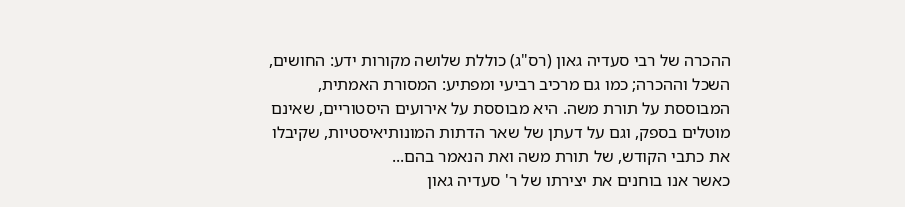ההכרה של רבי סעדיה גאון (רס"ג) כוללת שלושה מקורות ידע: החושים, השכל וההכרה; כמו גם מרכיב רביעי ומפתיע: המסורת האמתית, המבוססת על תורת משה. היא מבוססת על אירועים היסטוריים, שאינם מוטלים בספק, וגם על דעתן של שאר הדתות המונותיאיסטיות, שקיבלו את כתבי הקודש, של תורת משה ואת הנאמר בהם...
כאשר אנו בוחנים את יצירתו של ר' סעדיה גאון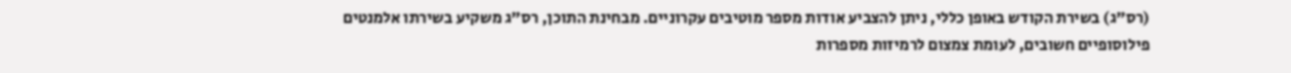(רס"ג) בשירת הקודש באופן כללי, ניתן להצביע אודות מספר מוטיבים עקרוניים. מבחינת התוכן, רס"ג משקיע בשירתו אלמנטים פילוסופיים חשובים, לעומת צמצום לרמיזות מספרות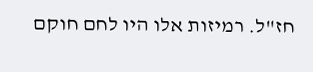חז"ל. רמיזות אלו היו לחם חוקם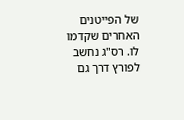של הפייטנים האחרים שקדמו לו. רס"ג נחשב לפורץ דרך גם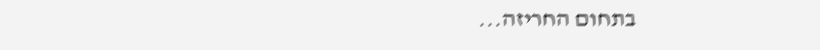בתחום החריזה...